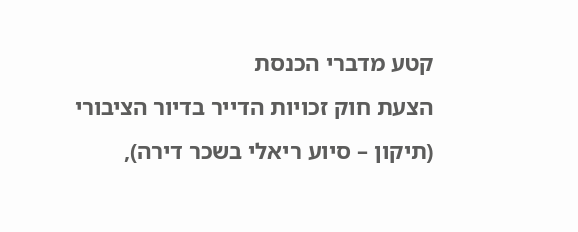קטע מדברי הכנסת
הצעת חוק זכויות הדייר בדיור הציבורי (תיקון – סיוע ריאלי בשכר דירה),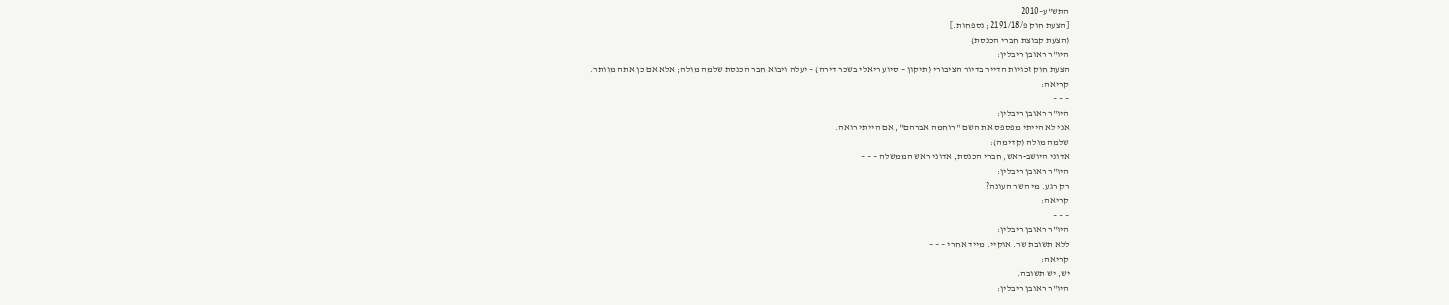התש"ע–2010
[הצעת חוק פ/2191/18; נספחות.]
(הצעת קבוצת חברי הכנסת)
היו"ר ראובן ריבלין:
הצעת חוק זכויות הדייר בדיור הציבורי (תיקון – סיוע ריאלי בשכר דירה) – יעלה ויבוא חבר הכנסת שלמה מולה; אלא אם כן אתה מוותר.
קריאה:
– – –
היו"ר ראובן ריבלין:
אני לא הייתי מפספס את השם "רוחמה אברהם", אם הייתי רואה.
שלמה מולה (קדימה):
אדוני היושב-ראש, חברי הכנסת, אדוני ראש הממשלה – – –
היו"ר ראובן ריבלין:
רק רגע. מי השר העונה?
קריאה:
– – –
היו"ר ראובן ריבלין:
ללא תשובת שר. אוקיי. מייד אחרי – – –
קריאה:
יש, יש תשובה.
היו"ר ראובן ריבלין: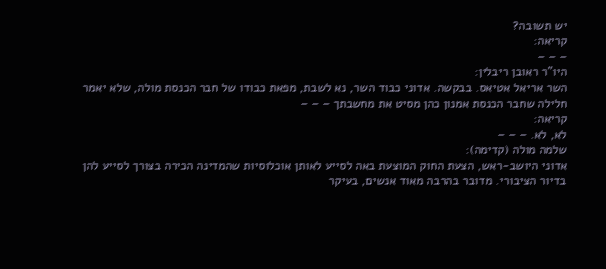יש תשובה?
קריאה:
– – –
היו"ר ראובן ריבלין:
השר אריאל אטיאס. בבקשה. אדוני כבוד השר, נא לשבת, מפאת כבודו של חבר הכנסת מולה, שלא יאמר חלילה שחבר הכנסת אמנון כהן מסיט את מחשבתך – – –
קריאה:
לא, לא. – – –
שלמה מולה (קדימה):
אדוני היושב-ראש, הצעת החוק המוצעת באה לסייע לאותן אוכלוסיות שהמדינה הכירה בצורך לסייע להן בדיור הציבורי. מדובר בהרבה מאוד אנשים, בעיקר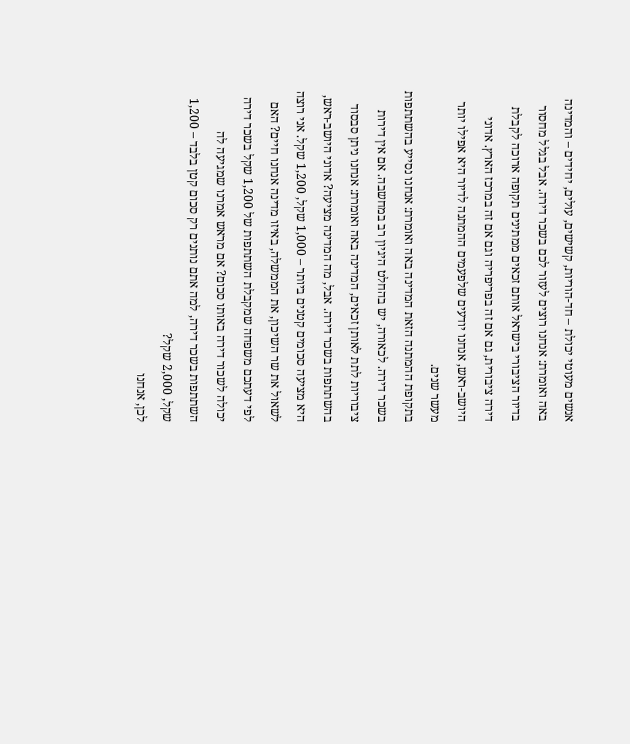אנשים מעוטי יכולת – חד-הוריות, קשישים, עולים, יחידים – והמדינה באה ואומרת: אנחנו רוצים לעזור לכם בשכר דירה. אבל בגלל מחסור בדיור הציבורי בישראל אותם זכאים ממתינים תקופה ארוכה לקבלת דירה ציבורית, גם אם זה בפריפריה וגם אם זה במרכז הארץ. אדוני היושב-ראש, אנחנו יודעים שלפעמים ההמתנה לדיור היא אפילו יותר מעשר שנים.
בתקופת ההמתנה הזאת המדינה באה ואומרת: אנחנו נסייע בהשתתפות בשכר דירה. לכאורה, יש בהחלט היגיון רב במחשבה. אם אין דירות ציבוריות לתת לאותן זכאים, המדינה באה ואומרת: אנחנו ניתן סבסוד בהשתתפות בשכר דירה. אבל, מה המדינה מציעה? אדוני היושב-ראש, היא מציעה סכומים קטנים ביותר – 1,000 שקל, 1,200 שקל. אני רוצה לשאול את שר השיכון, את הממשלה, באיזו מדינה אנחנו חיים? האם לפי דעתכם משפחה שמקבלת השתתפות של 1,200 שקל בשכר דירה יכולה לשכור דירה באותו סכום? אם מראש אמרנו שמגיעה לה השתתפות בשכר דירה, למה אתם נותנים רק סכום קטן בלבד – 1,200 שקל, 2,000 שקל?
לכן, אנחנו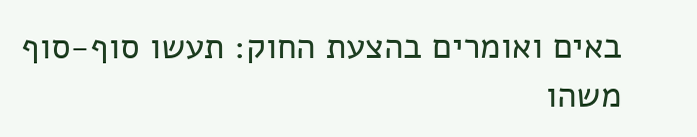באים ואומרים בהצעת החוק: תעשו סוף-סוף משהו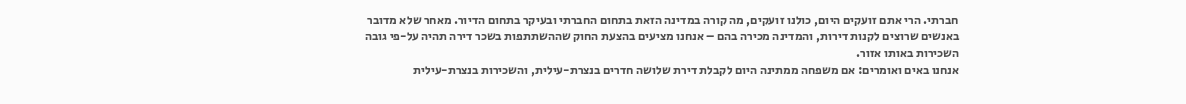חברתי. הרי אתם זועקים היום, כולנו זועקים, מה קורה במדינה הזאת בתחום החברתי ובעיקר בתחום הדיור. מאחר שלא מדובר באנשים שרוצים לקנות דירות, והמדינה מכירה בהם – אנחנו מציעים בהצעת החוק שההשתתפות בשכר דירה תהיה על-פי גובה השכירות באותו אזור.
אנחנו באים ואומרים: אם משפחה ממתינה היום לקבלת דירת שלושה חדרים בנצרת-עילית, והשכירות בנצרת-עילית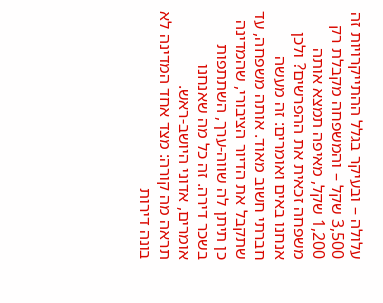עלולה – ובעיקר בגלל ההתייקרויות זה 3,500 שקל – והמשפחה מקבלת רק 1,200 שקל, מאיפה תמצא אותה משפחה זכאית את ההפרשים? ולכן אנחנו באים ואומרים: זה מעשה חברתי חשוב מאוד. אותה משפחה, עד שתקבל את הדיור הציבורי, שהמדינה כן תיתן לה שווה-ערך, השתתפות בשכר דירה. זה כל מה שאנחנו אומרים, אדוני היושב-ראש.
תראה מה קורה: מצד אחד המדינה לא בונה דירות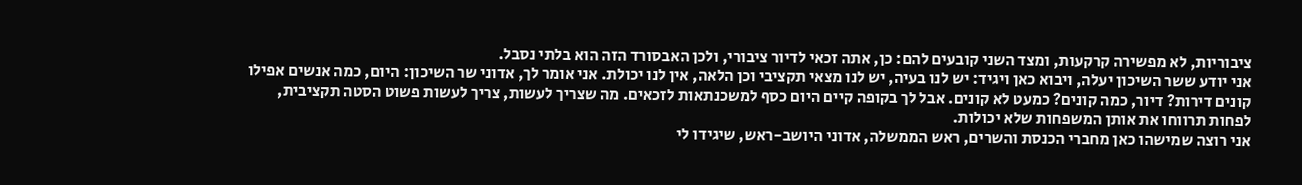ציבוריות, לא מפשירה קרקעות, ומצד השני קובעים להם: כן, אתה זכאי לדיור ציבורי, ולכן האבסורד הזה הוא בלתי נסבל.
אני יודע ששר השיכון יעלה, ויבוא כאן ויגיד: יש לנו בעיה, יש לנו מצאי תקציבי וכן הלאה, אין לנו יכולת. אני אומר לך, אדוני שר השיכון: היום, כמה אנשים אפילו קונים דירות? דיור, כמה קונים? כמעט לא קונים. אבל לך בקופה קיים היום כסף למשכנתאות לזכאים. מה שצריך לעשות, צריך לעשות פשוט הסטה תקציבית, לפחות תרווחו את אותן המשפחות שלא יכולות.
אני רוצה שמישהו כאן מחברי הכנסת והשרים, ראש הממשלה, אדוני היושב-ראש, שיגידו לי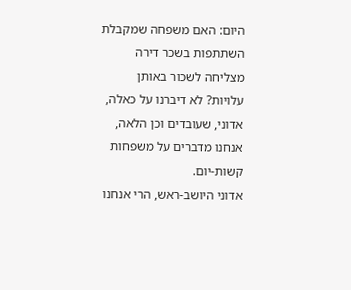היום: האם משפחה שמקבלת השתתפות בשכר דירה מצליחה לשכור באותן עלויות? לא דיברנו על כאלה, אדוני, שעובדים וכן הלאה, אנחנו מדברים על משפחות קשות-יום.
אדוני היושב-ראש, הרי אנחנו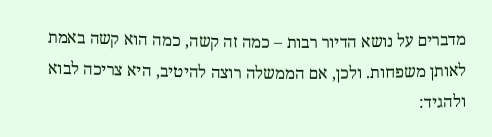מדברים על נושא הדיור רבות – כמה זה קשה, כמה הוא קשה באמת לאותן משפחות. ולכן, אם הממשלה רוצה להיטיב, היא צריכה לבוא ולהגיד: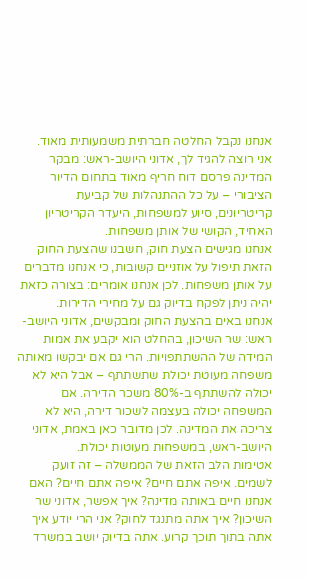אנחנו נקבל החלטה חברתית משמעותית מאוד.
אני רוצה להגיד לך, אדוני היושב-ראש: מבקר המדינה פרסם דוח חריף מאוד בתחום הדיור הציבורי – על כל ההתנהלות של קביעת קריטריונים, סיוע למשפחות, היעדר הקריטריון האחיד, הקושי של אותן משפחות.
אנחנו מגישים הצעת חוק, חשבנו שהצעת החוק הזאת תיפול על אוזניים קשובות, כי אנחנו מדברים על אותן משפחות. לכן אנחנו אומרים: בצורה כזאת יהיה ניתן לפקח בדיוק גם על מחירי הדירות.
אנחנו באים בהצעת החוק ומבקשים, אדוני היושב-ראש: שר השיכון, בהחלט הוא יקבע את אמות המידה של ההשתתפויות. הרי גם אם יבקשו מאותה משפחה מעוטת יכולת שתשתתף – אבל היא לא יכולה להשתתף ב-80% משכר הדירה. אם המשפחה יכולה בעצמה לשכור דירה, היא לא צריכה את המדינה. לכן מדובר כאן באמת, אדוני היושב-ראש, במשפחות מעוטות יכולת.
אטימות הלב הזאת של הממשלה – זה זועק לשמים. איפה אתם חיים? איפה אתם חיים? האם אנחנו חיים באותה מדינה? איך אפשר, אדוני שר השיכון? איך אתה מתנגד לחוק? אני הרי יודע איך אתה בתוך תוכך קרוע. אתה בדיוק יושב במשרד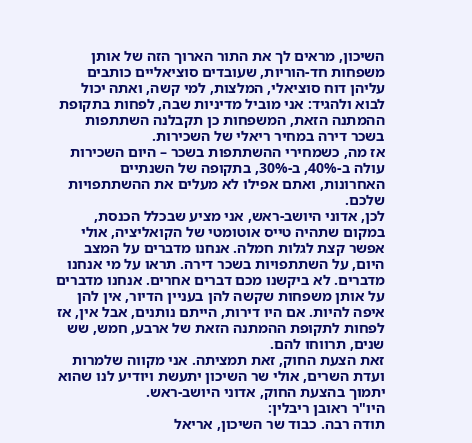השיכון, מראים לך את התור הארוך הזה של אותן משפחות חד-הוריות, שעובדים סוציאליים כותבים עליהן דוח סוציאלי, המלצות, למי קשה, ואתה יכול לבוא ולהגיד: אני מוביל מדיניות שבה, לפחות בתקופת ההמתנה הזאת, המשפחות כן תקבלנה השתתפות בשכר דירה במחיר ריאלי של השכירות.
אז מה, כשמחירי ההשתתפות בשכר – היום השכירות עולה ב-40%, ב-30%, בתקופה של השנתיים האחרונות, ואתם אפילו לא מעלים את ההשתתפויות שלכם.
לכן, אדוני היושב-ראש, אני מציע שבכלל הכנסת, במקום שתהיה טייס אוטומטי של הקואליציה, אולי אפשר קצת לגלות חמלה. אנחנו מדברים על המצב היום, על השתתפויות בשכר דירה. תראו על מי אנחנו מדברים. לא ביקשנו מכם דברים אחרים. אנחנו מדברים על אותן משפחות שקשה להן בעניין הדיור, אין להן איפה להיות. אם היו דירות, הייתם נותנים, אבל אין, אז לפחות לתקופת ההמתנה הזאת של ארבע, חמש, שש שנים, תרווחו להם.
זאת הצעת החוק, זאת תמציתה. אני מקווה שלמרות ועדת השרים, אולי שר השיכון יתעשת ויודיע לנו שהוא יתמוך בהצעת החוק, אדוני היושב-ראש.
היו"ר ראובן ריבלין:
תודה רבה. כבוד שר השיכון, אריאל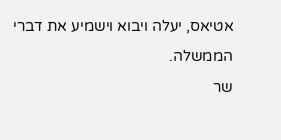אטיאס, יעלה ויבוא וישמיע את דברי הממשלה.
שר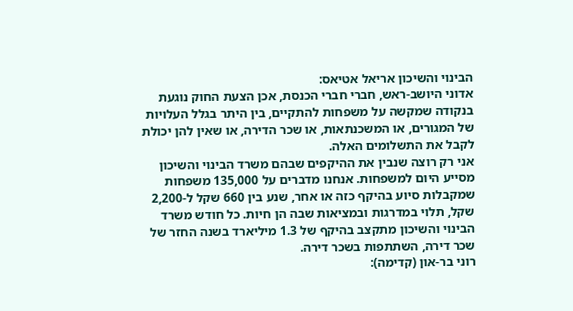הבינוי והשיכון אריאל אטיאס:
אדוני היושב-ראש, חברי חברי הכנסת, אכן הצעת החוק נוגעת בנקודה שמקשה על משפחות להתקיים, בין היתר בגלל העלויות של המגורים, או המשכנתאות, או שכר הדירה, או שאין להן יכולת לקבל את התשלומים האלה.
אני רק רוצה שנבין את ההיקפים שבהם משרד הבינוי והשיכון מסייע היום למשפחות. אנחנו מדברים על 135,000 משפחות שמקבלות סיוע בהיקף כזה או אחר, שנע בין 660 שקל ל-2,200 שקל, תלוי במדרגות ובמציאות שבה הן חיות. כל חודש משרד הבינוי והשיכון מתקצב בהיקף של 1.3 מיליארד בשנה החזר של שכר דירה, השתתפות בשכר דירה.
רוני בר-און (קדימה):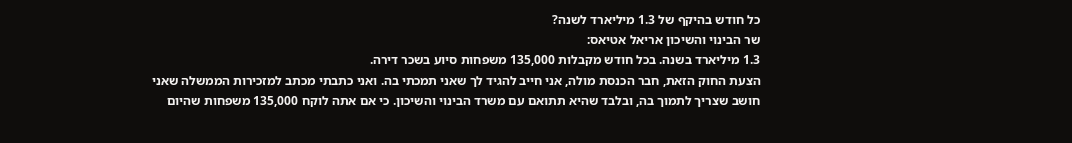כל חודש בהיקף של 1.3 מיליארד לשנה?
שר הבינוי והשיכון אריאל אטיאס:
1.3 מיליארד בשנה. בכל חודש מקבלות 135,000 משפחות סיוע בשכר דירה.
הצעת החוק הזאת, חבר הכנסת מולה, אני חייב להגיד לך שאני תמכתי בה. ואני כתבתי מכתב למזכירות הממשלה שאני חושב שצריך לתמוך בה, ובלבד שהיא תתואם עם משרד הבינוי והשיכון. כי אם אתה לוקח 135,000 משפחות שהיום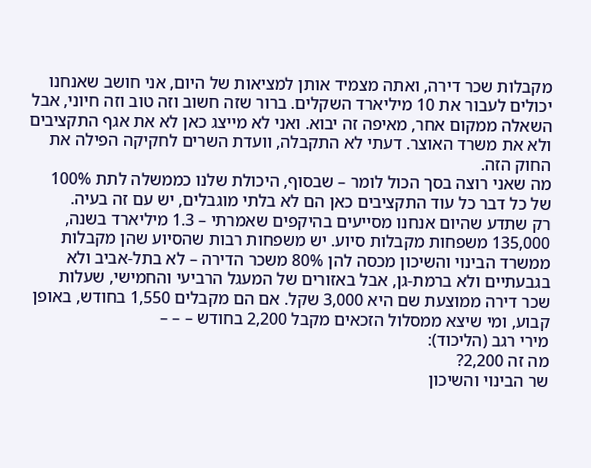מקבלות שכר דירה, ואתה מצמיד אותן למציאות של היום, אני חושב שאנחנו יכולים לעבור את 10 מיליארד השקלים. ברור שזה חשוב וזה טוב וזה חיוני, אבל השאלה ממקום אחר, מאיפה זה יבוא. ואני לא מייצג כאן לא את אגף התקציבים ולא את משרד האוצר. דעתי לא התקבלה, וועדת השרים לחקיקה הפילה את החוק הזה.
מה שאני רוצה בסך הכול לומר – שבסוף, היכולת שלנו כממשלה לתת 100% של כל דבר כל עוד התקציבים כאן הם לא בלתי מוגבלים, יש עם זה בעיה.
רק שתדע שהיום אנחנו מסייעים בהיקפים שאמרתי – 1.3 מיליארד בשנה, 135,000 משפחות מקבלות סיוע. יש משפחות רבות שהסיוע שהן מקבלות ממשרד הבינוי והשיכון מכסה להן 80% משכר הדירה – לא בתל-אביב ולא בגבעתיים ולא ברמת-גן, אבל באזורים של המעגל הרביעי והחמישי, שעלות שכר דירה ממוצעת שם היא 3,000 שקל. אם הם מקבלים 1,550 בחודש, באופן קבוע, ומי שיצא ממסלול הזכאים מקבל 2,200 בחודש – – –
מירי רגב (הליכוד):
מה זה 2,200?
שר הבינוי והשיכון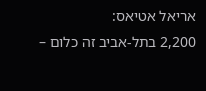אריאל אטיאס:
2,200 בתל-אביב זה כלום –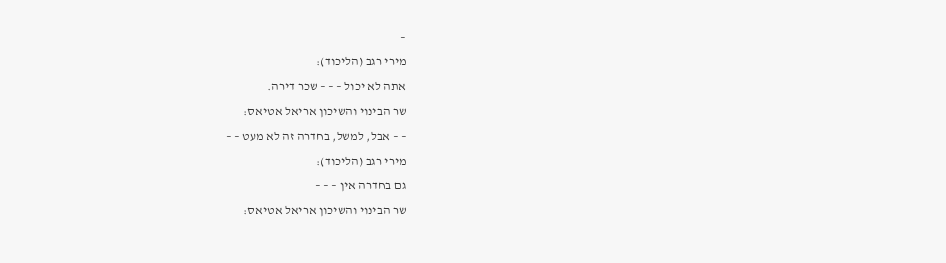–
מירי רגב (הליכוד):
אתה לא יכול – – – שכר דירה.
שר הבינוי והשיכון אריאל אטיאס:
– – אבל, למשל, בחדרה זה לא מעט – –
מירי רגב (הליכוד):
גם בחדרה אין – – –
שר הבינוי והשיכון אריאל אטיאס: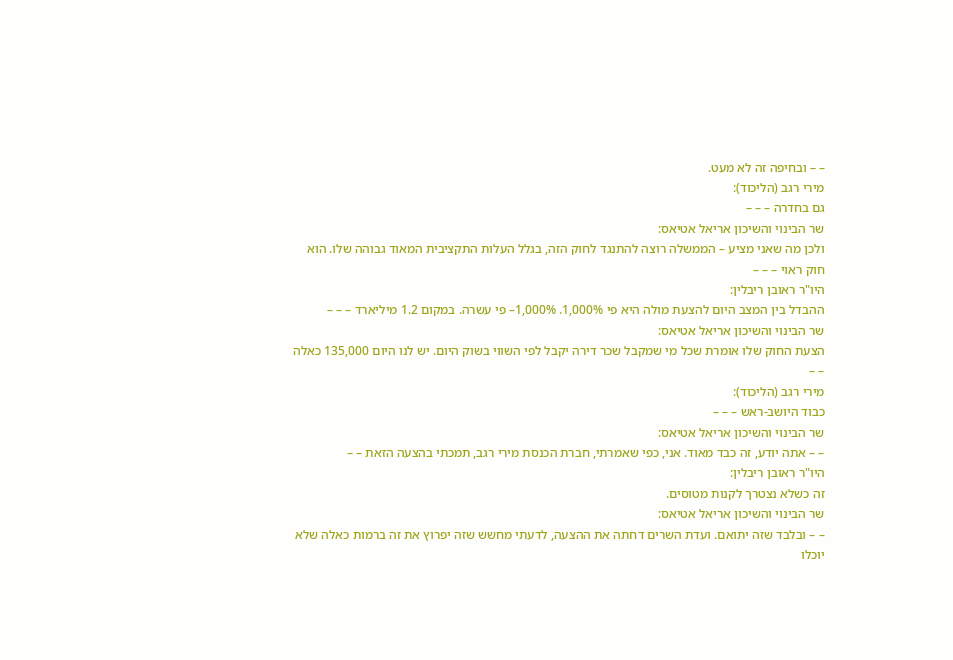– – ובחיפה זה לא מעט.
מירי רגב (הליכוד):
גם בחדרה – – –
שר הבינוי והשיכון אריאל אטיאס:
ולכן מה שאני מציע – הממשלה רוצה להתנגד לחוק הזה, בגלל העלות התקציבית המאוד גבוהה שלו. הוא חוק ראוי – – –
היו"ר ראובן ריבלין:
ההבדל בין המצב היום להצעת מולה היא פי 1,000%. 1,000%– פי עשרה. במקום 1.2 מיליארד – – –
שר הבינוי והשיכון אריאל אטיאס:
הצעת החוק שלו אומרת שכל מי שמקבל שכר דירה יקבל לפי השווי בשוק היום. יש לנו היום 135,000 כאלה – –
מירי רגב (הליכוד):
כבוד היושב-ראש – – –
שר הבינוי והשיכון אריאל אטיאס:
– – אתה יודע, זה כבד מאוד. אני, כפי שאמרתי, חברת הכנסת מירי רגב, תמכתי בהצעה הזאת – –
היו"ר ראובן ריבלין:
זה כשלא נצטרך לקנות מטוסים.
שר הבינוי והשיכון אריאל אטיאס:
– – ובלבד שזה יתואם. ועדת השרים דחתה את ההצעה, לדעתי מחשש שזה יפרוץ את זה ברמות כאלה שלא יוכלו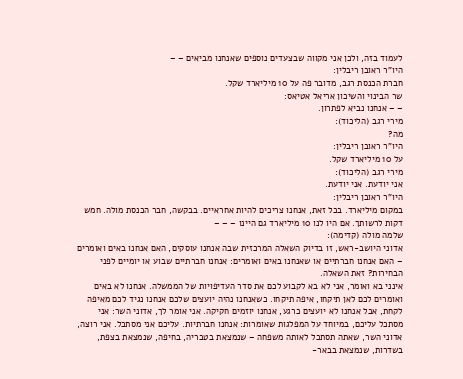לעמוד בזה, ולכן אני מקווה שבצעדים נוספים שאנחנו מביאים – –
היו"ר ראובן ריבלין:
חברת הכנסת רגב, מדובר פה על 10 מיליארד שקל.
שר הבינוי והשיכון אריאל אטיאס:
– – אנחנו נביא לפתרון.
מירי רגב (הליכוד):
מה?
היו"ר ראובן ריבלין:
על 10 מיליארד שקל.
מירי רגב (הליכוד):
אני יודעת. אני יודעת.
היו"ר ראובן ריבלין:
במקום מיליארד. בכל זאת, אנחנו צריכים להיות אחראיים. בבקשה, חבר הכנסת מולה. חמש דקות לרשותך. אם היו לנו 10 מיליארד גם היינו – – –
שלמה מולה (קדימה):
אדוני היושב-ראש, זו בדיוק השאלה המרכזית שבה אנחנו עוסקים, האם אנחנו באים ואומרים – האם אנחנו חברתיים או שאנחנו באים ואומרים: אנחנו חברתיים שבוע או יומיים לפני הבחירות? זאת השאלה.
אינני בא ואומר, אני לא בא לקבוע לכם את סדר העדיפויות של הממשלה. אנחנו לא באים ואומרים לכם לאן תיקחו, איפה תיקחו. כשאנחנו נהיה יועצים שלכם אנחנו נגיד לכם מאיפה לקחת, אבל אנחנו לא יועצים כרגע, אנחנו יוזמים חקיקה. אני אומר לך, אדוני השר: אני מסתכל עליכם, במיוחד על המפלגות שאומרות: אנחנו חברתיות. עליכם אני מסתכל. אני רוצה, אדוני השר, שאתה תסתכל לאותה משפחה – שנמצאת בטבריה, בחיפה, שנמצאת בצפת, בשדרות, שנמצאת בבאר-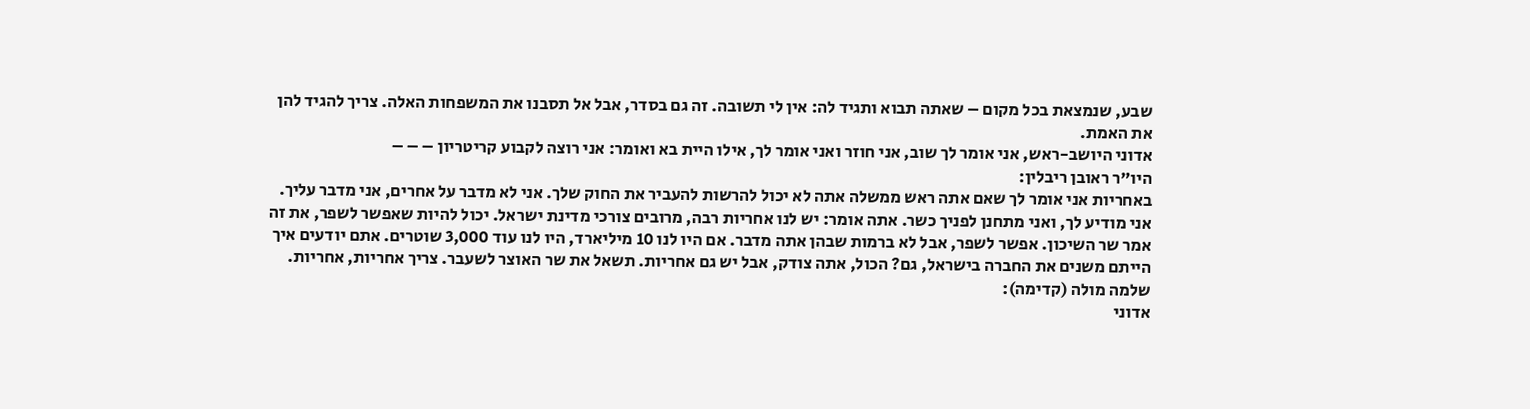שבע, שנמצאת בכל מקום – שאתה תבוא ותגיד לה: אין לי תשובה. זה גם בסדר, אבל אל תסבנו את המשפחות האלה. צריך להגיד להן את האמת.
אדוני היושב-ראש, אני אומר לך שוב, אני חוזר ואני אומר לך, אילו היית בא ואומר: אני רוצה לקבוע קריטריון – – –
היו"ר ראובן ריבלין:
באחריות אני אומר לך שאם אתה ראש ממשלה אתה לא יכול להרשות להעביר את החוק שלך. אני לא מדבר על אחרים, אני מדבר עליך. אני מודיע לך, ואני מתחנן לפניך כשר. אתה אומר: יש לנו אחריות רבה, מרובים צורכי מדינת ישראל. יכול להיות שאפשר לשפר, את זה אמר שר השיכון. אפשר לשפר, אבל לא ברמות שבהן אתה מדבר. אם היו לנו 10 מיליארד, היו לנו עוד 3,000 שוטרים. אתם יודעים איך הייתם משנים את החברה בישראל, גם? הכול, אתה צודק, אבל יש גם אחריות. תשאל את שר האוצר לשעבר. צריך אחריות, אחריות.
שלמה מולה (קדימה):
אדוני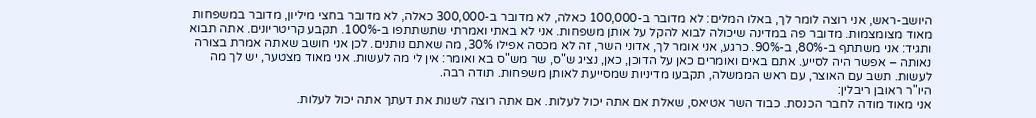היושב-ראש, אני רוצה לומר לך, באלו המלים: לא מדובר ב-100,000 כאלה, לא מדובר ב-300,000 כאלה, לא מדובר בחצי מיליון, מדובר במשפחות מאוד מצומצמות. מדובר פה במדינה שיכולה לבוא להקל על אותן משפחות. אני לא באתי ואמרתי שתשתתפו ב-100%. תקבע קריטריונים. אתה תבוא ותגיד: אני משתתף ב-80%, ב-90%. כרגע, אני אומר לך, אדוני השר, זה לא מכסה אפילו 30%, מה שאתם נותנים. לכן אני חושב שאתה אמרת בצורה נאותה – אפשר היה לסייע. אתם באים ואומרים כאן על הדוכן, כאן, נציג ש"ס, שר מש"ס בא ואומר: אין לי מה לעשות. אני מאוד מצטער, יש לך מה לעשות. תשב עם האוצר, עם ראש הממשלה, תקבעו מדיניות שמסייעת לאותן משפחות. תודה רבה.
היו"ר ראובן ריבלין:
אני מאוד מודה לחבר הכנסת. כבוד השר אטיאס, שאלת אם אתה יכול לעלות. אם אתה רוצה לשנות את דעתך אתה יכול לעלות.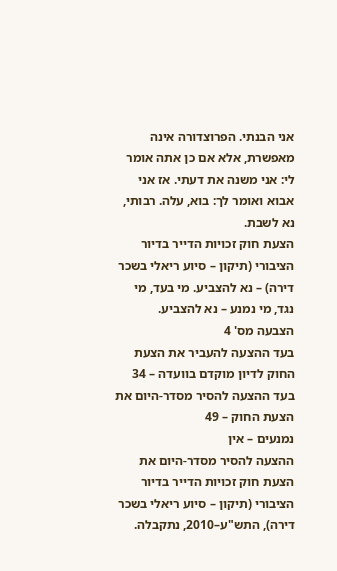אני הבנתי. הפרוצדורה אינה מאפשרת, אלא אם כן אתה אומר לי: אני משנה את דעתי. אז אני אבוא ואומר לך: בוא, עלה. רבותי, נא לשבת.
הצעת חוק זכויות הדייר בדיור הציבורי (תיקון – סיוע ריאלי בשכר דירה) – נא להצביע. מי בעד, מי נגד, מי נמנע – נא להצביע.
הצבעה מס' 4
בעד ההצעה להעביר את הצעת החוק לדיון מוקדם בוועדה – 34
בעד ההצעה להסיר מסדר-היום את הצעת החוק – 49
נמנעים – אין
ההצעה להסיר מסדר-היום את הצעת חוק זכויות הדייר בדיור הציבורי (תיקון – סיוע ריאלי בשכר דירה), התש"ע–2010, נתקבלה.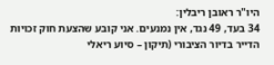היו"ר ראובן ריבלין:
34 בעד, 49 נגד, אין נמנעים. אני קובע שהצעת חוק זכויות הדייר בדיור הציבורי (תיקון – סיוע ריאלי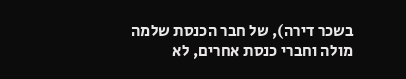בשכר דירה), של חבר הכנסת שלמה מולה וחברי כנסת אחרים, לא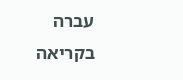עברה בקריאה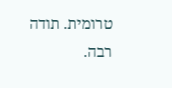טרומית. תודה רבה.